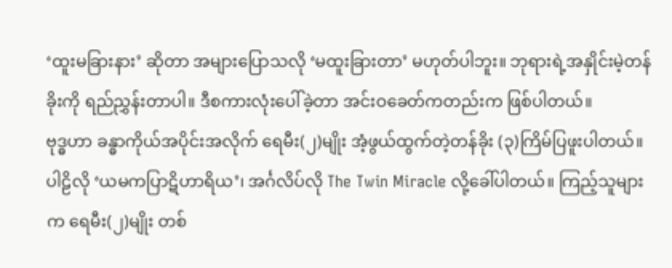‘ထူးမခြားနား’ ဆိုတာ အများပြောသလို ‘မထူးခြားတာ’ မဟုတ်ပါဘူး။ ဘုရားရဲ့အနှိုင်းမဲ့တန်ခိုးကို ရည်ညွှန်းတာပါ။ ဒီစကားလုံးပေါ်ခဲ့တာ အင်းဝခေတ်ကတည်းက ဖြစ်ပါတယ်။
ဗုဒ္ဓဟာ ခန္ဓာကိုယ်အပိုင်းအလိုက် ရေမီး(၂)မျိုး အံ့ဖွယ်ထွက်တဲ့တန်ခိုး (၃)ကြိမ်ပြဖူးပါတယ်။ ပါဠိလို ‘ယမကပြာဋိဟာရိယ’၊ အင်္ဂလိပ်လို The Twin Miracle လို့ခေါ်ပါတယ်။ ကြည့်သူများက ရေမီး(၂)မျိုး တစ်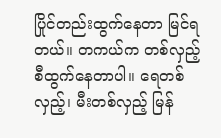ပြိုင်တည်းထွက်နေတာ မြင်ရတယ်။ တကယ်က တစ်လှည့်စီထွက်နေတာပါ။ ရေတစ်လှည့်၊ မီးတစ်လှည့် မြန်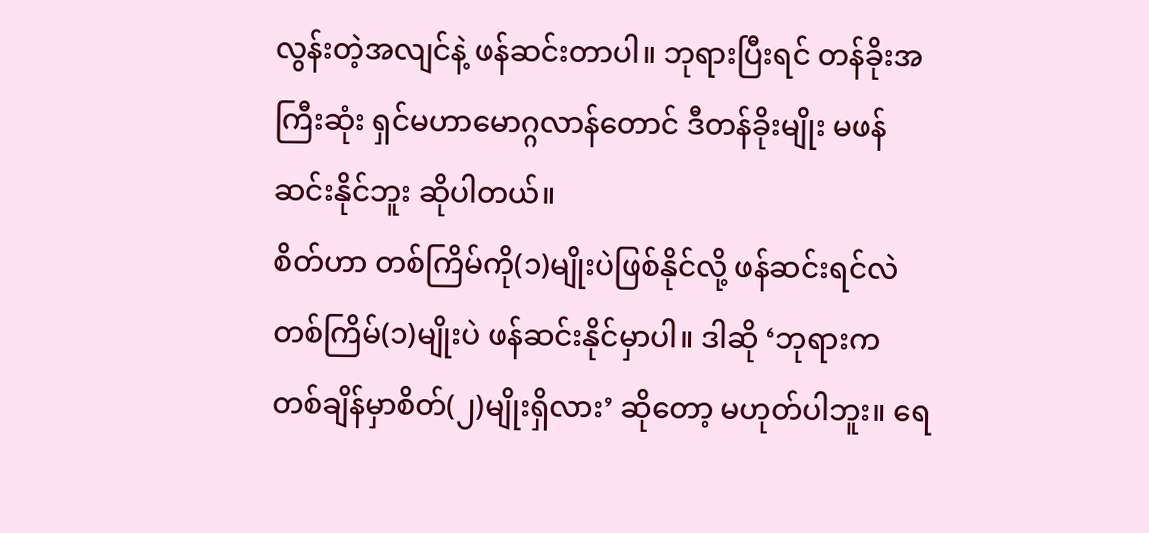လွန်းတဲ့အလျင်နဲ့ ဖန်ဆင်းတာပါ။ ဘုရားပြီးရင် တန်ခိုးအကြီးဆုံး ရှင်မဟာမောဂ္ဂလာန်တောင် ဒီတန်ခိုးမျိုး မဖန်ဆင်းနိုင်ဘူး ဆိုပါတယ်။
စိတ်ဟာ တစ်ကြိမ်ကို(၁)မျိုးပဲဖြစ်နိုင်လို့ ဖန်ဆင်းရင်လဲ တစ်ကြိမ်(၁)မျိုးပဲ ဖန်ဆင်းနိုင်မှာပါ။ ဒါဆို ‘ဘုရားက တစ်ချိန်မှာစိတ်(၂)မျိုးရှိလား’ ဆိုတော့ မဟုတ်ပါဘူး။ ရေ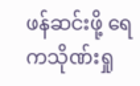ဖန်ဆင်းဖို့ ရေကသိုဏ်းရှု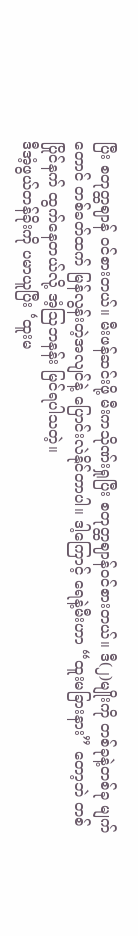ပြီး စတုတ္ထဈာန် ဝင်စားတယ်။ မီးဖန်ဆင်းဖို့ မီးကသိုဏ်းရှုပြီး စတုတ္ထဈာန်ဝင်စားတယ်။ ဒီ(၂)မျိုးကို တစ်ခုနဲ့တစ်ခု မျက်တောင် တစ်ခတ်ထက် မြန်လွန်းတဲ့အလျင်နဲ့ ပြောင်းလဲနိုင်တာပါ။ ဒါ့ကြောင့် ရေနဲ့မီးဟာ “ထူးမခြားနား” တော့ဘဲ တစ်ပြိုင်နက် ထွက်နေတယ်လို့ အံ့ဩဘနန်း မြင်ရပါသတဲ့။
ဒီအံ့ဖွယ်တန်ခိုးကို ပမာယူပြီး ‘ထူးမ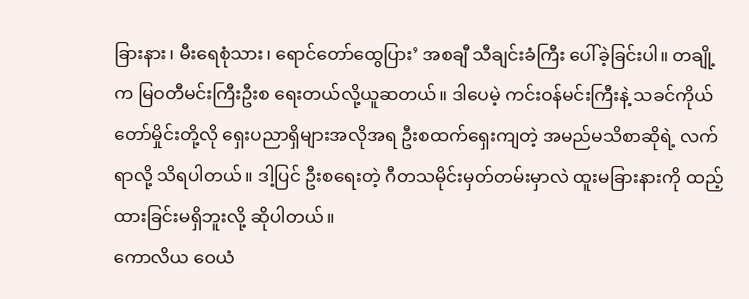ခြားနား၊ မီးရေစုံသား၊ ရောင်တော်ထွေပြား’ အစချီ သီချင်းခံကြီး ပေါ်ခဲ့ခြင်းပါ။ တချို့က မြဝတီမင်းကြီးဦးစ ရေးတယ်လို့ယူဆတယ်။ ဒါပေမဲ့ ကင်းဝန်မင်းကြီးနဲ့ သခင်ကိုယ်တော်မှိုင်းတို့လို ရှေးပညာရှိများအလိုအရ ဦးစထက်ရှေးကျတဲ့ အမည်မသိစာဆိုရဲ့ လက်ရာလို့ သိရပါတယ်။ ဒါ့ပြင် ဦးစရေးတဲ့ ဂီတသမိုင်းမှတ်တမ်းမှာလဲ ထူးမခြားနားကို ထည့်ထားခြင်းမရှိဘူးလို့ ဆိုပါတယ်။
ကောလိယ ဝေယံ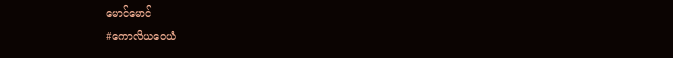မောင်မောင်
#ကောလိယဝေယံ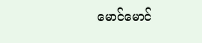မောင်မောင်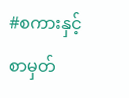#စကားနှင့်စာမှတ်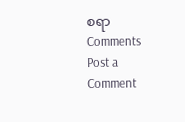စရာ
Comments
Post a Comment